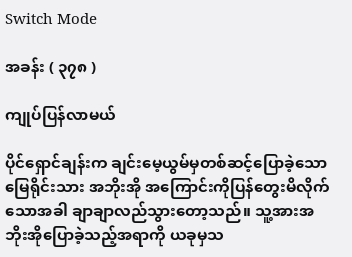Switch Mode

အခန်း ( ၃၇၈ )

ကျုပ်ပြန်လာမယ်

ပိုင်ရှောင်ချန်းက ချင်းမေ့ယွမ်မှတစ်ဆင့်ပြောခဲ့သော မြေရိုင်းသား အဘိုးအို အကြောင်းကိုပြန်တွေးမိလိုက်သောအခါ ချာချာလည်သွားတော့သည်။ သူ့အားအဘိုးအိုပြောခဲ့သည့်အရာကို ယခုမှသ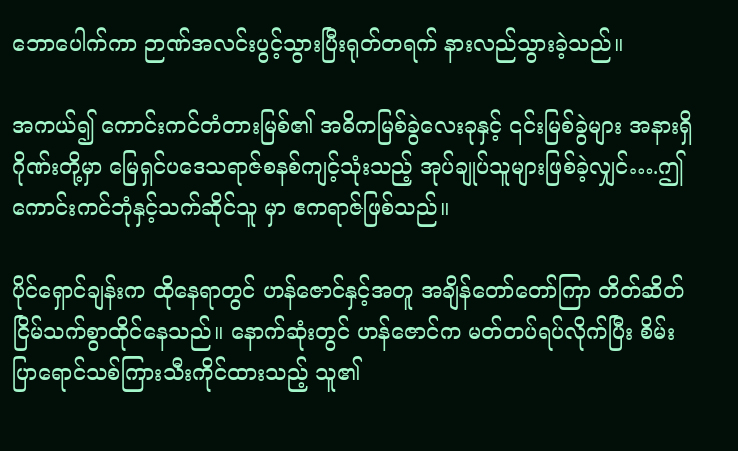ဘောပေါက်ကာ ဉာဏ်အလင်းပွင့်သွားပြီးရုတ်တရက် နားလည်သွားခဲ့သည်။

အကယ်၍ ကောင်းကင်တံတားမြစ်၏ အဓိကမြစ်ခွဲလေးခုနှင့် ၎င်းမြစ်ခွဲများ အနားရှိ ဂိုဏ်းတို့မှာ မြေရှင်ပဒေသရာဇ်စနစ်ကျင့်သုံးသည့် အုပ်ချုပ်သူများဖြစ်ခဲ့လျှင်….ဤ ကောင်းကင်ဘုံနှင့်သက်ဆိုင်သူ မှာ ဧကရာဇ်ဖြစ်သည်။

ပိုင်ရှောင်ချန်းက ထိုနေရာတွင် ဟန်ဇောင်နှင့်အတူ အချိန်တော်တော်ကြာ တိတ်ဆိတ်ငြိမ်သက်စွာထိုင်နေသည်။ နောက်ဆုံးတွင် ဟန်ဇောင်က မတ်တပ်ရပ်လိုက်ပြီး စိမ်းပြာရောင်သစ်ကြားသီးကိုင်ထားသည့် သူ၏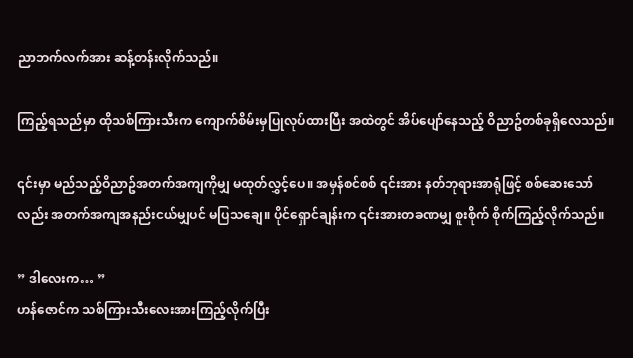ညာဘက်လက်အား ဆန့်တန်းလိုက်သည်။

ကြည့်ရသည်မှာ ထိုသစ်ကြားသီးက ကျောက်စိမ်းမှပြုလုပ်ထားပြီး အထဲတွင် အိပ်ပျော်နေသည့် ဝိညာဥ်တစ်ခုရှိလေသည်။

၎င်းမှာ မည်သည့်ဝိညာဥ်အတက်အကျကိုမျှ မထုတ်လွှင့်ပေ။ အမှန်စင်စစ် ၎င်းအား နတ်ဘုရားအာရုံဖြင့် စစ်ဆေးသော်လည်း အတက်အကျအနည်းငယ်မျှပင် မပြသချေ။ ပိုင်ရှောင်ချန်းက ၎င်းအားတခဏမျှ စူးစိုက် စိုက်ကြည့်လိုက်သည်။

” ဒါလေးက… ”
ဟန်ဇောင်က သစ်ကြားသီးလေးအားကြည့်လိုက်ပြီး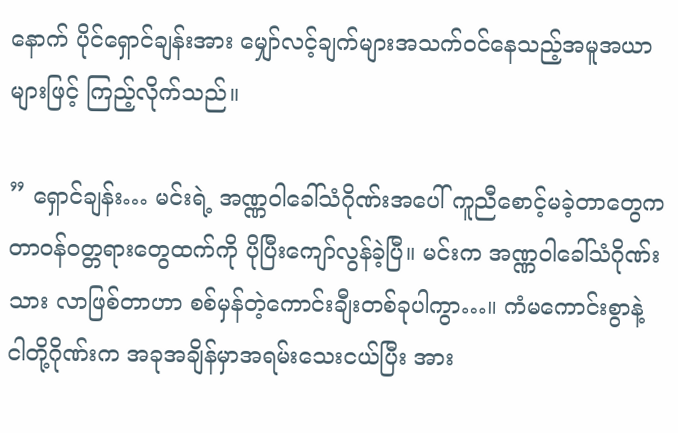နောက် ပိုင်ရှောင်ချန်းအား မျှော်လင့်ချက်များအသက်ဝင်နေသည့်အမူအယာများဖြင့် ကြည့်လိုက်သည်။

” ရှောင်ချန်း… မင်းရဲ့ အဏ္ဏဝါခေါ်သံဂိုဏ်းအပေါ် ကူညီစောင့်မခဲ့တာတွေက တာဝန်ဝတ္တရားတွေထက်ကို ပိုပြီးကျော်လွန်ခဲ့ပြီ။ မင်းက အဏ္ဏဝါခေါ်သံဂိုဏ်းသား လာဖြစ်တာဟာ စစ်မှန်တဲ့ကောင်းချီးတစ်ခုပါကွာ…။ ကံမကောင်းစွာနဲ့ ငါတို့ဂိုဏ်းက အခုအချိန်မှာအရမ်းသေးငယ်ပြီး အား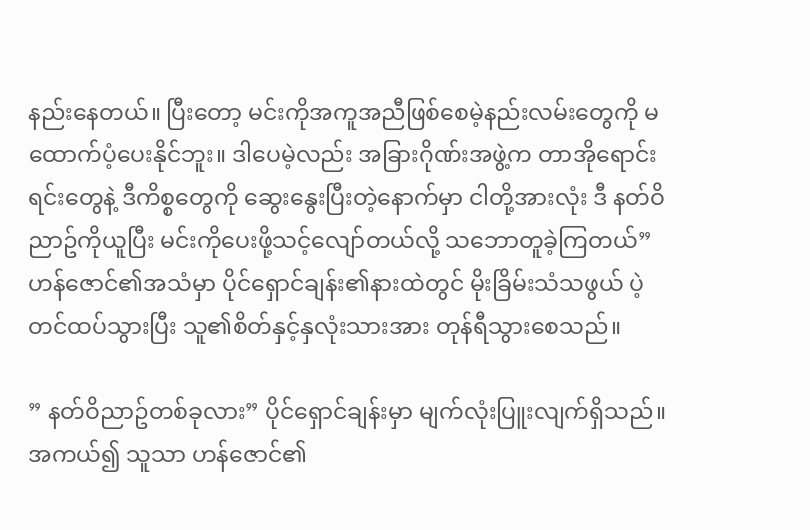နည်းနေတယ်။ ပြီးတော့ မင်းကိုအကူအညီဖြစ်စေမဲ့နည်းလမ်းတွေကို မထောက်ပံ့ပေးနိုင်ဘူး။ ဒါပေမဲ့လည်း အခြားဂိုဏ်းအဖွဲ့က တာအိုရောင်းရင်းတွေနဲ့ ဒီကိစ္စတွေကို ဆွေးနွေးပြီးတဲ့နောက်မှာ ငါတို့အားလုံး ဒီ နတ်ဝိညာဥ်ကိုယူပြီး မင်းကိုပေးဖို့သင့်လျော်တယ်လို့ သဘောတူခဲ့ကြတယ်” ဟန်ဇောင်၏အသံမှာ ပိုင်ရှောင်ချန်း၏နားထဲတွင် မိုးခြိမ်းသံသဖွယ် ပဲ့တင်ထပ်သွားပြီး သူ၏စိတ်နှင့်နှလုံးသားအား တုန်ရီသွားစေသည်။

” နတ်ဝိညာဥ်တစ်ခုလား” ပိုင်ရှောင်ချန်းမှာ မျက်လုံးပြူးလျက်ရှိသည်။ အကယ်၍ သူသာ ဟန်ဇောင်၏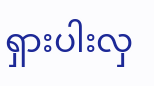ရှားပါးလှ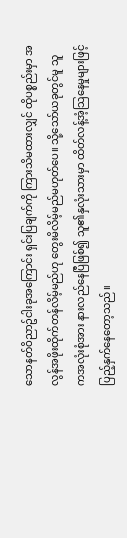သောနတ်ဝိညာဥ်ငါးခုအကြောင်း ရှင်းပြချက်ကို ကြားသိမထားလျှင် ထိုပစ္စည်းမှာ အလွန်အဖိုးထိုက်တန်လိမ့်မည်ဟု တွေးမိလိမ့်မည်မဟုတ်ပေ။ သို့သော်ယခုတွင်မူ သူကအလုံးစုံအား နားလည်နေပြီဖြစ်၍ သူ၏နှလုံးသားမှာ ထိတ်လန့်အံ့သြနေမှုများဖြင့် ပြည့်နှက်နေတော့သည်။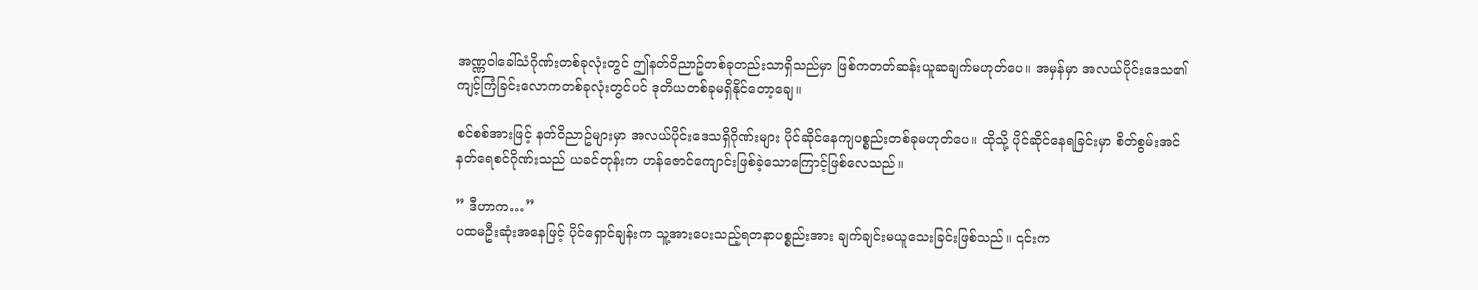အဏ္ဏဝါခေါ်သံဂိုဏ်းတစ်ခုလုံးတွင် ဤနတ်ဝိညာဥ်တစ်ခုတည်းသာရှိသည်မှာ ဖြစ်ကတတ်ဆန်းယူဆချက်မဟုတ်ပေ။ အမှန်မှာ အလယ်ပိုင်းဒေသ၏ကျင့်ကြံခြင်းလောကတစ်ခုလုံးတွင်ပင် ဒုတိယတစ်ခုမရှိနိုင်တော့ချေ။

စင်စစ်အားဖြင့် နတ်ဝိညာဥ်များမှာ အလယ်ပိုင်းဒေသရှိဂိုဏ်းများ ပိုင်ဆိုင်နေကျပစ္စည်းတစ်ခုမဟုတ်ပေ။ ထိုသို့ ပိုင်ဆိုင်နေရခြင်းမှာ စိတ်စွမ်းအင်နတ်ရေစင်ဂိုဏ်းသည် ယခင်တုန်းက ဟန်ဇောင်ကျောင်းဖြစ်ခဲ့သောကြောင့်ဖြစ်လေသည်။

” ဒီဟာက…”
ပထမဦးဆုံးအနေဖြင့် ပိုင်ရှောင်ချန်းက သူ့အားပေးသည့်ရတနာပစ္စည်းအား ချက်ချင်းမယူသေးခြင်းဖြစ်သည်။ ၎င်းက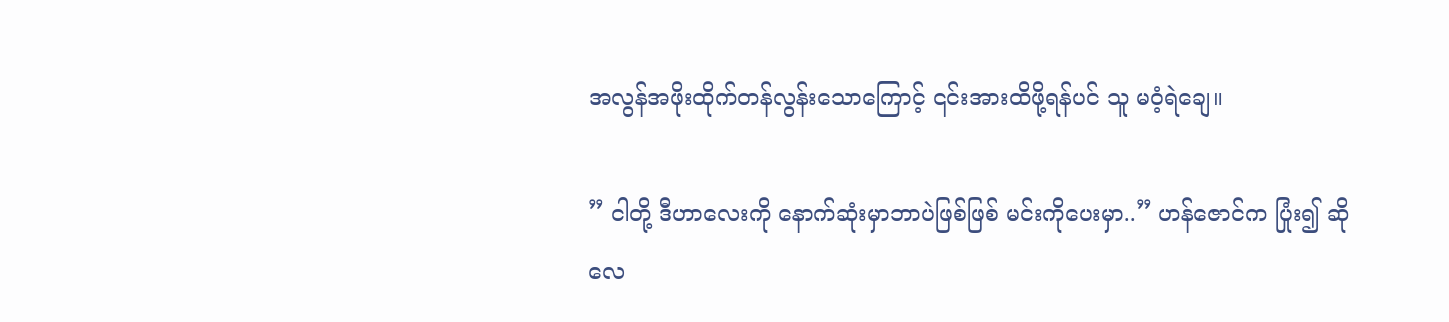အလွန်အဖိုးထိုက်တန်လွန်းသောကြောင့် ၎င်းအားထိဖို့ရန်ပင် သူ မဝံ့ရဲချေ။

” ငါတို့ ဒီဟာလေးကို နောက်ဆုံးမှာဘာပဲဖြစ်ဖြစ် မင်းကိုပေးမှာ..” ဟန်ဇောင်က ပြုံး၍ ဆိုလေ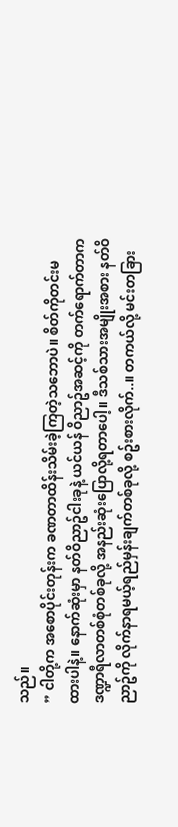သည်။
” ငါတို့က အစောပိုင်းတုန်းက ခဏတာထိန်းသိမ်းခဲ့ကြတဲ့သဘောပဲ။ စိတ်ကိုတင်းမထားပါနဲ့။ နောက်ဆုံးမှာ နတ်ဝိညာဥ်ငါးခုနဲ့ ယင်ယန် ဝိညာဥ်အဆင့်ကို တက်ရောက်တာက ဒဏ္ဍာရီလာတစ်စုံတစ်ခုလို့ အနည်းဆုံးပြောလို့ရတာပေါ့။ ဒီသစ်သားအမျိုးအစား နတ်ဝိညာဥ်ကို လိုက်နာရမယ့်ရည်မှန်းချက်တစ်ခုလို့ စဥ်းစားလိုက်..။ တကယ်လို့ မင်းတခြား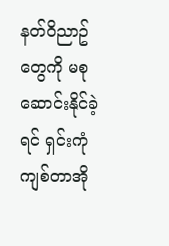နတ်ဝိညာဥ်တွေကို မစုဆောင်းနိုင်ခဲ့ရင် ရှင်းကုံကျစ်တာအို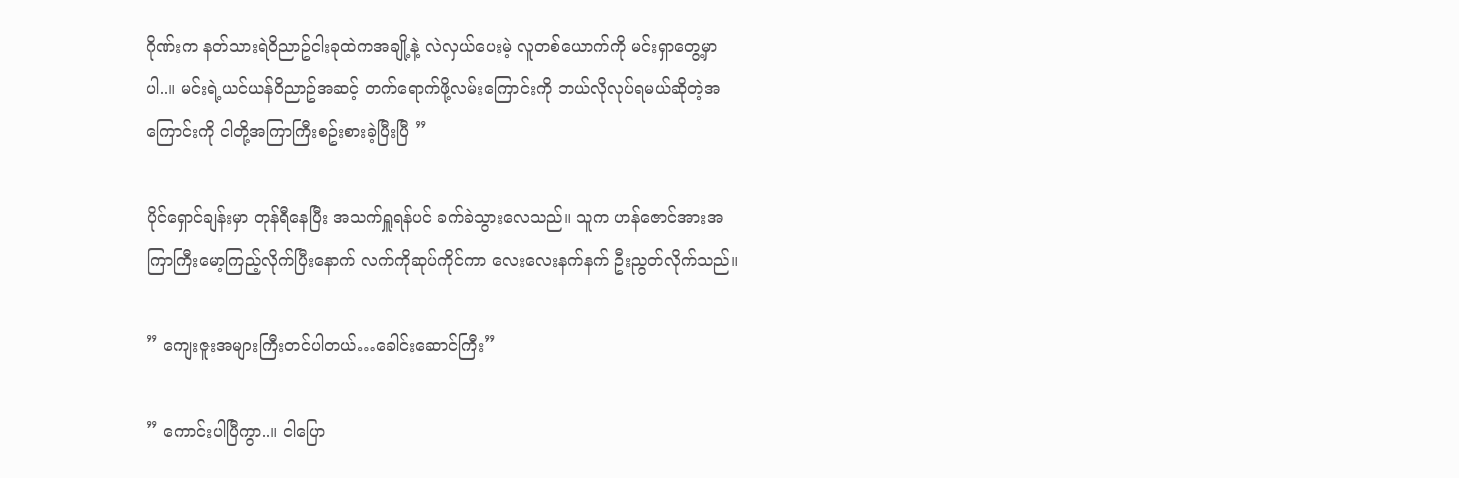ဂိုဏ်းက နတ်သားရဲဝိညာဥ်ငါးခုထဲကအချို့နဲ့ လဲလှယ်ပေးမဲ့ လူတစ်ယောက်ကို မင်းရှာတွေ့မှာပါ..။ မင်းရဲ့ယင်ယန်ဝိညာဥ်အဆင့် တက်ရောက်ဖို့လမ်းကြောင်းကို ဘယ်လိုလုပ်ရမယ်ဆိုတဲ့အကြောင်းကို ငါတို့အကြာကြီးစဥ်းစားခဲ့ပြီးပြီ ”

ပိုင်ရှောင်ချန်းမှာ တုန်ရီနေပြီး အသက်ရှူရန်ပင် ခက်ခဲသွားလေသည်။ သူက ဟန်ဇောင်အားအကြာကြီးမော့ကြည့်လိုက်ပြီးနောက် လက်ကိုဆုပ်ကိုင်ကာ လေးလေးနက်နက် ဦးညွတ်လိုက်သည်။

” ကျေးဇူးအများကြီးတင်ပါတယ်…ခေါင်းဆောင်ကြီး”

” ကောင်းပါပြီကွာ..။ ငါပြော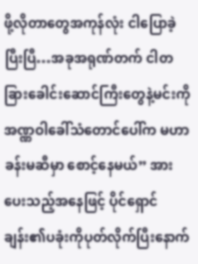ဖို့လိုတာတွေအကုန်လုံး ငါပြောခဲ့ပြီးပြီ…အခုအရုဏ်တက် ငါတခြားခေါင်းဆောင်ကြီးတွေနဲ့မင်းကို အဏ္ဏဝါခေါ်သံတောင်ပေါ်က မဟာခန်းမဆီမှာ စောင့်နေမယ်” အားပေးသည့်အနေဖြင့် ပိုင်ရှောင်ချန်း၏ပခုံးကိုပုတ်လိုက်ပြီးနောက်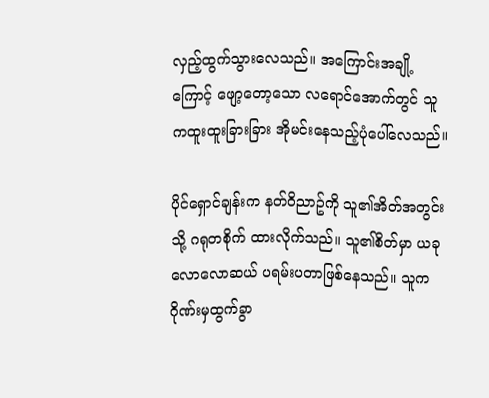လှည့်ထွက်သွားလေသည်။ အကြောင်းအချို့ကြောင့် ဖျော့တော့သော လရောင်အောက်တွင် သူကထူးထူးခြားခြား အိုမင်းနေသည့်ပုံပေါ်လေသည်။

ပိုင်ရှောင်ချန်းက နတ်ဝိညာဥ်ကို သူ၏အိတ်အတွင်းသို့ ဂရုတစိုက် ထားလိုက်သည်။ သူ၏စိတ်မှာ ယခုလောလောဆယ် ပရမ်းပတာဖြစ်နေသည်။ သူကဂိုဏ်းမှထွက်ခွာ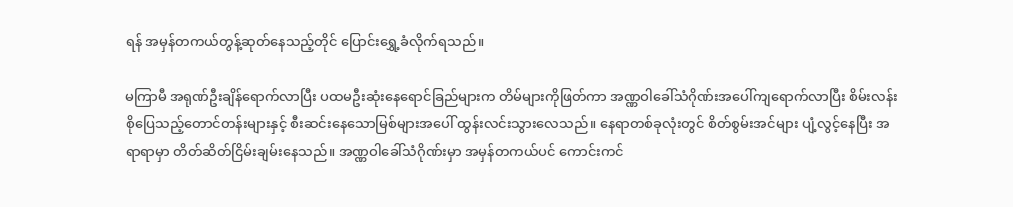ရန် အမှန်တကယ်တွန့်ဆုတ်နေသည့်တိုင် ပြောင်းရွှေ့ခံလိုက်ရသည်။

မကြာမီ အရုဏ်ဦးချိန်ရောက်လာပြီး ပထမဦးဆုံးနေရောင်ခြည်များက တိမ်များကိုဖြတ်ကာ အဏ္ဏဝါခေါ်သံဂိုဏ်းအပေါ်ကျရောက်လာပြီး စိမ်းလန်းစိုပြေသည့်တောင်တန်းများနှင့် စီးဆင်းနေသောမြစ်များအပေါ် ထွန်းလင်းသွားလေသည်။ နေရာတစ်ခုလုံးတွင် စိတ်စွမ်းအင်များ ပျံ့လွင့်နေပြီး အရာရာမှာ တိတ်ဆိတ်ငြိမ်းချမ်းနေသည်။ အဏ္ဏဝါခေါ်သံဂိုဏ်းမှာ အမှန်တကယ်ပင် ကောင်းကင်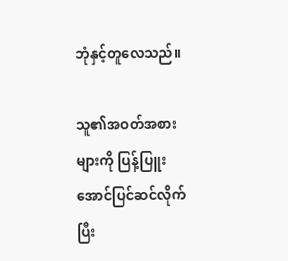ဘုံနှင့်တူလေသည်။

သူ၏အဝတ်အစားများကို ပြန့်ပြူးအောင်ပြင်ဆင်လိုက်ပြီး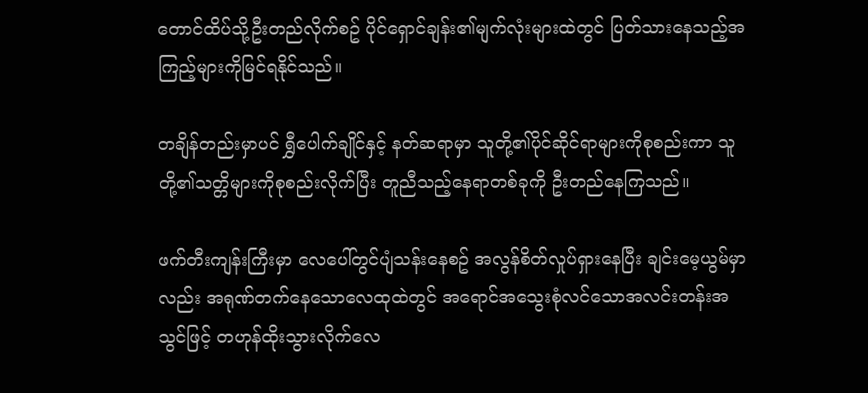တောင်ထိပ်သို့ဦးတည်လိုက်စဥ် ပိုင်ရှောင်ချန်း၏မျက်လုံးများထဲတွင် ပြတ်သားနေသည့်အကြည့်များကိုမြင်ရနိုင်သည်။

တချိန်တည်းမှာပင် ရွှီပေါက်ချိုင်နှင့် နတ်ဆရာမှာ သူတို့၏ပိုင်ဆိုင်ရာများကိုစုစည်းကာ သူတို့၏သတ္တိများကိုစုစည်းလိုက်ပြီး တူညီသည့်နေရာတစ်ခုကို ဦးတည်နေကြသည်။

ဖက်တီးကျန်းကြီးမှာ လေပေါ်တွင်ပျံသန်းနေစဥ် အလွန်စိတ်လှုပ်ရှားနေပြီး ချင်းမေ့ယွမ်မှာလည်း အရုဏ်တက်နေသောလေထုထဲတွင် အရောင်အသွေးစုံလင်သောအလင်းတန်းအသွင်ဖြင့် တဟုန်ထိုးသွားလိုက်လေ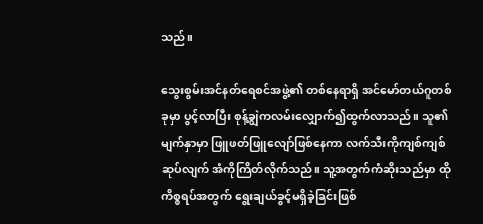သည်။

သွေးစွမ်းအင်နတ်ရေစင်အဖွဲ့၏ တစ်နေရာရှိ အင်မော်တယ်ဂူတစ်ခုမှာ ပွင့်လာပြီး စုန့်ချွဲကလမ်းလျှောက်၍ထွက်လာသည်။ သူ၏မျက်နှာမှာ ဖြူဖတ်ဖြူလျော်ဖြစ်နေကာ လက်သီးကိုကျစ်ကျစ်ဆုပ်လျက် အံကိုကြိတ်လိုက်သည်။ သူ့အတွက်ကံဆိုးသည်မှာ ထိုကိစ္စရပ်အတွက် ရွေးချယ်ခွင့်မရှိခဲ့ခြင်းဖြစ်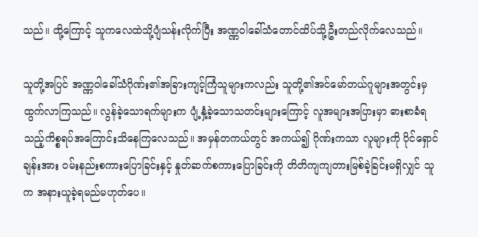သည်။ ထို့ကြောင့် သူကလေထဲသို့ပျံသန်းလိုက်ပြီး အဏ္ဏဝါခေါ်သံတောင်ထိပ်သို့ဦးတည်လိုက်လေသည်။

သူတို့အပြင် အဏ္ဏဝါခေါ်သံဂိုဏ်း၏အခြားကျင့်ကြံသူများကလည်း သူတို့၏အင်မော်တယ်ဂူများအတွင်းမှ ထွက်လာကြသည်။ လွန်ခဲ့သောရက်များက ပျံ့နှံ့ခဲ့သောသတင်းများကြောင့် လူအများအပြားမှာ ဓားစာခံရသည့်ကိစ္စရပ်အကြောင်းသိနေကြလေသည်။ အမှန်တကယ်တွင် အကယ်၍ ဂိုဏ်းကသာ လူများကို ပိုင်ရှောင်ချန်းအား ဝမ်းနည်းစကားပြောခြင်းနှင့် နှုတ်ဆက်စကားပြောခြင်းကို တိတိကျကျတားမြစ်ခဲ့ခြင်းမရှိလျှင် သူက အနားယူခဲ့ရမည်မဟုတ်ပေ။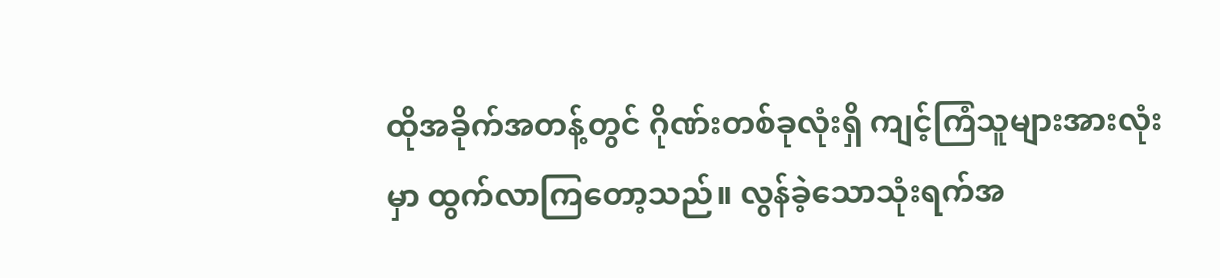ထိုအခိုက်အတန့်တွင် ဂိုဏ်းတစ်ခုလုံးရှိ ကျင့်ကြံသူများအားလုံးမှာ ထွက်လာကြတော့သည်။ လွန်ခဲ့သောသုံးရက်အ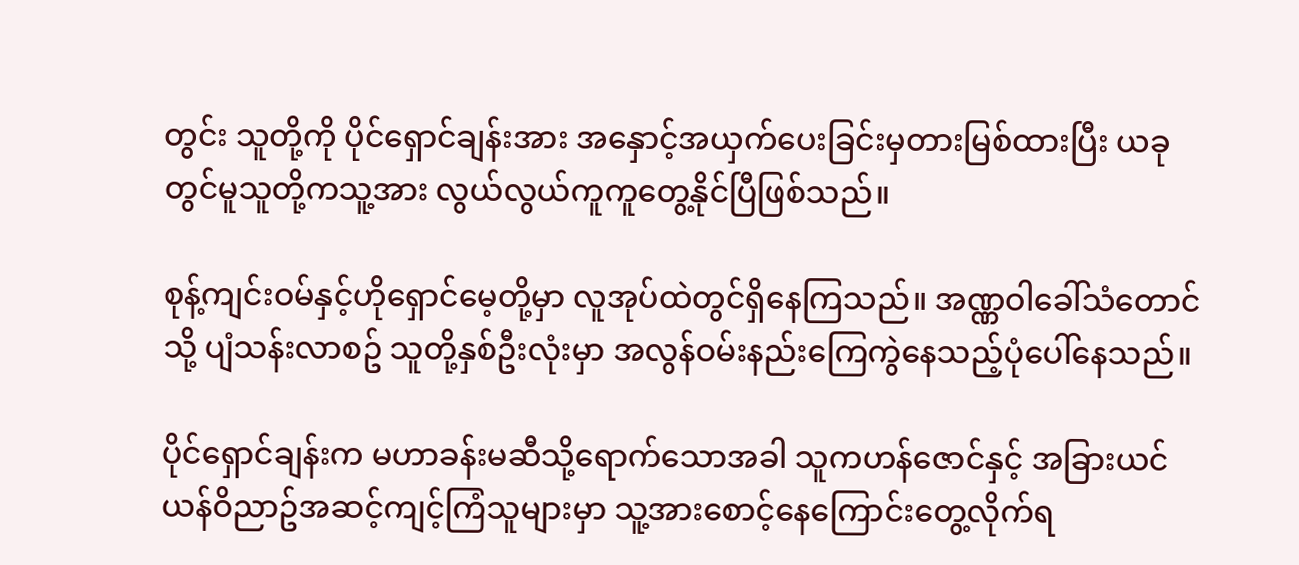တွင်း သူတို့ကို ပိုင်ရှောင်ချန်းအား အနှောင့်အယှက်ပေးခြင်းမှတားမြစ်ထားပြီး ယခုတွင်မူသူတို့ကသူ့အား လွယ်လွယ်ကူကူတွေ့နိုင်ပြီဖြစ်သည်။

စုန့်ကျင်းဝမ်နှင့်ဟိုရှောင်မေ့တို့မှာ လူအုပ်ထဲတွင်ရှိနေကြသည်။ အဏ္ဏဝါခေါ်သံတောင်သို့ ပျံသန်းလာစဥ် သူတို့နှစ်ဦးလုံးမှာ အလွန်ဝမ်းနည်းကြေကွဲနေသည့်ပုံပေါ်နေသည်။

ပိုင်ရှောင်ချန်းက မဟာခန်းမဆီသို့ရောက်သောအခါ သူကဟန်ဇောင်နှင့် အခြားယင်ယန်ဝိညာဥ်အဆင့်ကျင့်ကြံသူများမှာ သူ့အားစောင့်နေကြောင်းတွေ့လိုက်ရ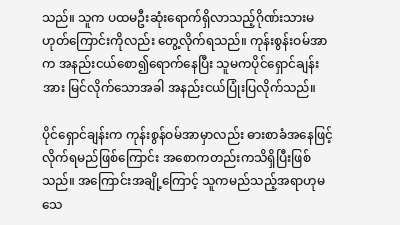သည်။ သူက ပထမဦးဆုံးရောက်ရှိလာသည့်ဂိုဏ်းသားမဟုတ်ကြောင်းကိုလည်း တွေ့လိုက်ရသည်။ ကုန်းစွန်းဝမ်အာက အနည်းငယ်စော၍ရောက်နေပြီး သူမကပိုင်ရှောင်ချန်းအား မြင်လိုက်သောအခါ အနည်းငယ်ပြုံးပြလိုက်သည်။

ပိုင်ရှောင်ချန်းက ကုန်းစွန်ဝမ်အာမှာလည်း ဓားစာခံအနေဖြင့်လိုက်ရမည်ဖြစ်ကြောင်း အစောကတည်းကသိရှိပြီးဖြစ်သည်။ အကြောင်းအချို့ကြောင့် သူကမည်သည့်အရာဟုမသေ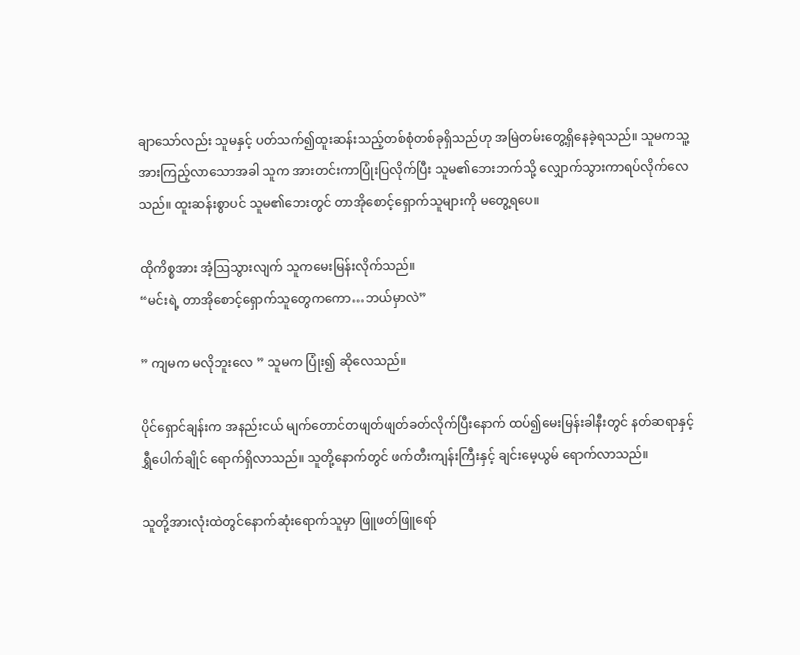ချာသော်လည်း သူမနှင့် ပတ်သက်၍ထူးဆန်းသည့်တစ်စုံတစ်ခုရှိသည်ဟု အမြဲတမ်းတွေ့ရှိနေခဲ့ရသည်။ သူမကသူ့အားကြည့်လာသောအခါ သူက အားတင်းကာပြုံးပြလိုက်ပြီး သူမ၏ဘေးဘက်သို့ လျှောက်သွားကာရပ်လိုက်လေသည်။ ထူးဆန်းစွာပင် သူမ၏ဘေးတွင် တာအိုစောင့်ရှောက်သူများကို မတွေ့ရပေ။

ထိုကိစ္စအား အံ့သြသွားလျက် သူကမေးမြန်းလိုက်သည်။
“မင်းရဲ့ တာအိုစောင့်ရှောက်သူတွေကကော…ဘယ်မှာလဲ”

” ကျမက မလိုဘူးလေ ” သူမက ပြုံး၍ ဆိုလေသည်။

ပိုင်ရှောင်ချန်းက အနည်းငယ် မျက်တောင်တဖျတ်ဖျတ်ခတ်လိုက်ပြီးနောက် ထပ်၍မေးမြန်းခါနီးတွင် နတ်ဆရာနှင့် ရွှီပေါက်ချိုင် ရောက်ရှိလာသည်။ သူတို့နောက်တွင် ဖက်တီးကျန်းကြီးနှင့် ချင်းမေ့ယွမ် ရောက်လာသည်။

သူတို့အားလုံးထဲတွင်နောက်ဆုံးရောက်သူမှာ ဖြူဖတ်ဖြူရော်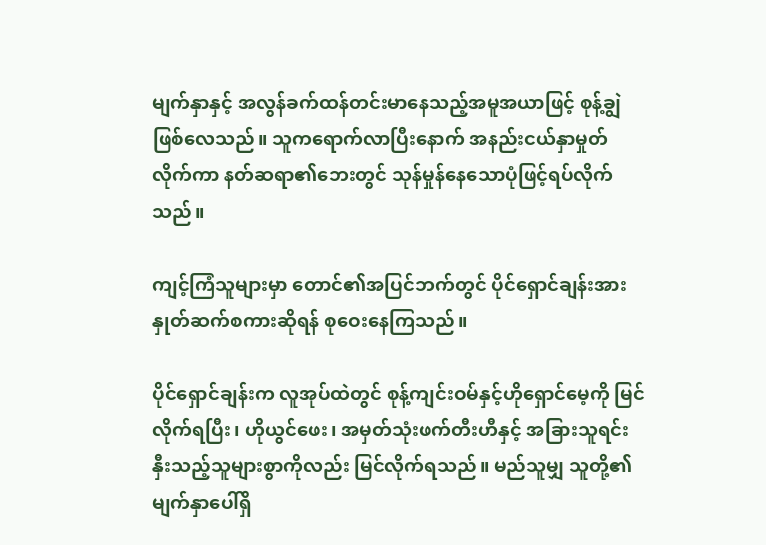မျက်နှာနှင့် အလွန်ခက်ထန်တင်းမာနေသည့်အမူအယာဖြင့် စုန့်ချွဲဖြစ်လေသည်။ သူကရောက်လာပြီးနောက် အနည်းငယ်နှာမှုတ်လိုက်ကာ နတ်ဆရာ၏ဘေးတွင် သုန်မှုန်နေသောပုံဖြင့်ရပ်လိုက်သည်။

ကျင့်ကြံသူများမှာ တောင်၏အပြင်ဘက်တွင် ပိုင်ရှောင်ချန်းအား နှုတ်ဆက်စကားဆိုရန် စုဝေးနေကြသည်။

ပိုင်ရှောင်ချန်းက လူအုပ်ထဲတွင် စုန့်ကျင်းဝမ်နှင့်ဟိုရှောင်မေ့ကို မြင်လိုက်ရပြီး၊ ဟိုယွင်ဖေး၊ အမှတ်သုံးဖက်တီးဟီနှင့် အခြားသူရင်းနှီးသည့်သူများစွာကိုလည်း မြင်လိုက်ရသည်။ မည်သူမျှ သူတို့၏မျက်နှာပေါ်ရှိ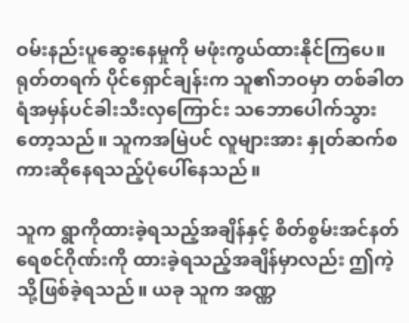ဝမ်းနည်းပူဆွေးနေမှုကို မဖုံးကွယ်ထားနိုင်ကြပေ။ ရုတ်တရက် ပိုင်ရှောင်ချန်းက သူ၏ဘဝမှာ တစ်ခါတရံအမှန်ပင်ခါးသီးလှကြောင်း သဘောပေါက်သွားတော့သည်။ သူကအမြဲပင် လူများအား နှုတ်ဆက်စကားဆိုနေရသည့်ပုံပေါ်နေသည်။

သူက ရွာကိုထားခဲ့ရသည့်အချိန်နှင့် စိတ်စွမ်းအင်နတ်ရေစင်ဂိုဏ်းကို ထားခဲ့ရသည့်အချိန်မှာလည်း ဤကဲ့သို့ဖြစ်ခဲ့ရသည်။ ယခု သူက အဏ္ဏ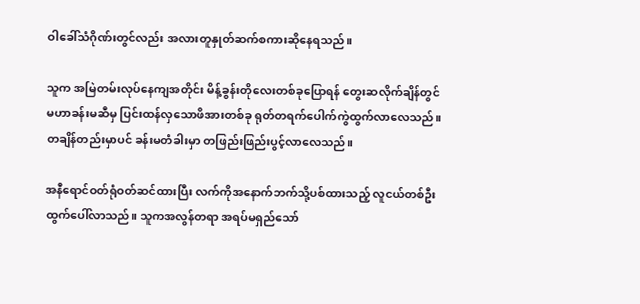ဝါခေါ်သံဂိုဏ်းတွင်လည်း အလားတူနှုတ်ဆက်စကားဆိုနေရသည်။

သူက အမြဲတမ်းလုပ်နေကျအတိုင်း မိန့်ခွန်းတိုလေးတစ်ခုပြောရန် တွေးဆလိုက်ချိန်တွင် မဟာခန်းမဆီမှ ပြင်းထန်လှသောဖိအားတစ်ခု ရုတ်တရက်ပေါက်ကွဲထွက်လာလေသည်။ တချိန်တည်းမှာပင် ခန်းမတံခါးမှာ တဖြည်းဖြည်းပွင့်လာလေသည်။

အနီရောင်ဝတ်ရုံဝတ်ဆင်ထားပြီး လက်ကိုအနောက်ဘက်သို့ပစ်ထားသည့် လူငယ်တစ်ဦးထွက်ပေါ်လာသည်။ သူကအလွန်တရာ အရပ်မရှည်သော်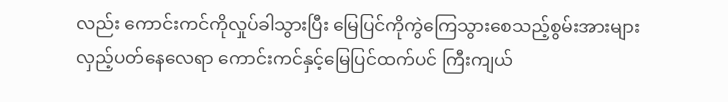လည်း ကောင်းကင်ကိုလှုပ်ခါသွားပြီး မြေပြင်ကိုကွဲကြေသွားစေသည့်စွမ်းအားများ လှည့်ပတ်နေလေရာ ကောင်းကင်နှင့်မြေပြင်ထက်ပင် ကြီးကျယ်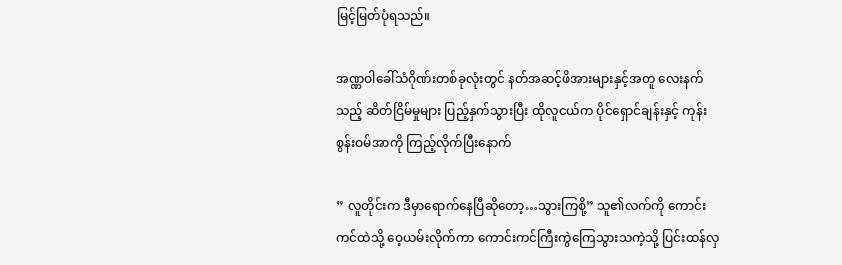မြင့်မြတ်ပုံရသည်။

အဏ္ဏဝါခေါ်သံဂိုဏ်းတစ်ခုလုံးတွင် နတ်အဆင့်ဖိအားများနှင့်အတူ လေးနက်သည့် ဆိတ်ငြိမ်မှုများ ပြည့်နှက်သွားပြီး ထိုလူငယ်က ပိုင်ရှောင်ချန်းနှင့် ကုန်းစွန်းဝမ်အာကို ကြည့်လိုက်ပြီးနောက်

” လူတိုင်းက ဒီမှာရောက်နေပြီဆိုတော့…သွားကြစို့” သူ၏လက်ကို ကောင်းကင်ထဲသို့ ဝေ့ယမ်းလိုက်ကာ ကောင်းကင်ကြီးကွဲကြေသွားသကဲ့သို့ ပြင်းထန်လှ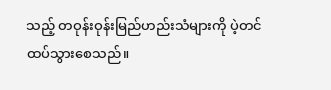သည့် တဝုန်းဝုန်းမြည်ဟည်းသံများကို ပဲ့တင်ထပ်သွားစေသည်။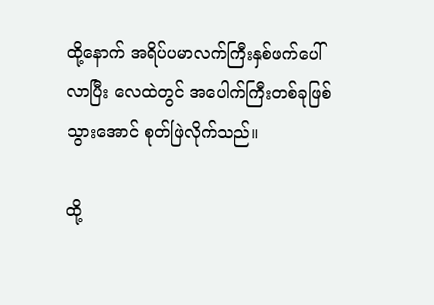ထို့နောက် အရိပ်ပမာလက်ကြီးနှစ်ဖက်ပေါ်လာပြီး လေထဲတွင် အပေါက်ကြီးတစ်ခုဖြစ်သွားအောင် စုတ်ဖြဲလိုက်သည်။

ထို့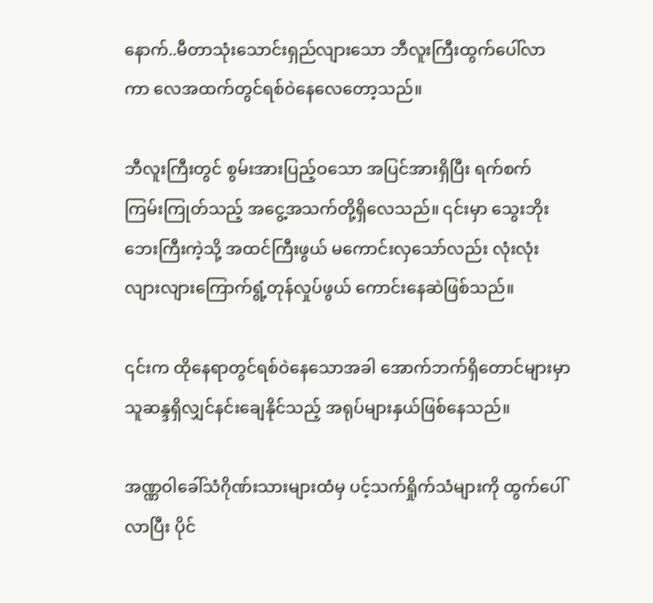နောက်..မီတာသုံးသောင်းရှည်လျားသော ဘီလူးကြီးထွက်ပေါ်လာကာ လေအထက်တွင်ရစ်ဝဲနေလေတော့သည်။

ဘီလူးကြီးတွင် စွမ်းအားပြည့်ဝသော အပြင်အားရှိပြီး ရက်စက်ကြမ်းကြုတ်သည့် အငွေ့အသက်တို့ရှိလေသည်။ ၎င်းမှာ သွေးဘိုးဘေးကြီးကဲ့သို့ အထင်ကြီးဖွယ် မကောင်းလှသော်လည်း လုံးလုံးလျားလျားကြောက်ရွံ့တုန်လှုပ်ဖွယ် ကောင်းနေဆဲဖြစ်သည်။

၎င်းက ထိုနေရာတွင်ရစ်ဝဲနေသောအခါ အောက်ဘက်ရှိတောင်များမှာ သူဆန္ဒရှိလျှင်နင်းချေနိုင်သည့် အရုပ်များနှယ်ဖြစ်နေသည်။

အဏ္ဏဝါခေါ်သံဂိုဏ်းသားများထံမှ ပင့်သက်ရှိုက်သံများကို ထွက်ပေါ်လာပြီး ပိုင်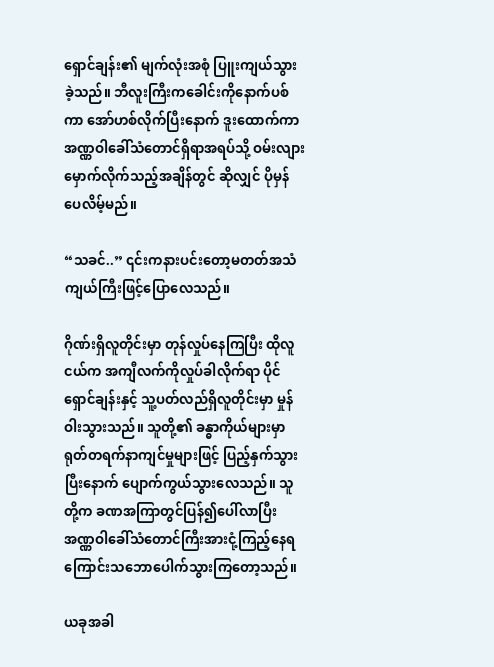ရှောင်ချန်း၏ မျက်လုံးအစုံ ပြူးကျယ်သွားခဲ့သည်။ ဘီလူးကြီးကခေါင်းကိုနောက်ပစ်ကာ အော်ဟစ်လိုက်ပြီးနောက် ဒူးထောက်ကာ အဏ္ဏဝါခေါ်သံတောင်ရှိရာအရပ်သို့ ဝမ်းလျားမှောက်လိုက်သည့်အချိန်တွင် ဆိုလျှင် ပိုမှန်ပေလိမ့်မည်။

“သခင်..” ၎င်းကနားပင်းတော့မတတ်အသံကျယ်ကြီးဖြင့်ပြောလေသည်။

ဂိုဏ်းရှိလူတိုင်းမှာ တုန်လှုပ်နေကြပြီး ထိုလူငယ်က အကျီလက်ကိုလှုပ်ခါလိုက်ရာ ပိုင်ရှောင်ချန်းနှင့် သူ့ပတ်လည်ရှိလူတိုင်းမှာ မှုန်ဝါးသွားသည်။ သူတို့၏ ခန္ဓာကိုယ်များမှာ ရုတ်တရက်နာကျင်မှုများဖြင့် ပြည့်နှက်သွားပြီးနောက် ပျောက်ကွယ်သွားလေသည်။ သူတို့က ခဏအကြာတွင်ပြန်၍ပေါ်လာပြီး အဏ္ဏဝါခေါ်သံတောင်ကြီးအားငုံ့ကြည့်နေရကြောင်းသဘောပေါက်သွားကြတော့သည်။

ယခုအခါ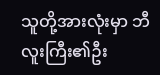သူတို့အားလုံးမှာ ဘီလူးကြီး၏ဦး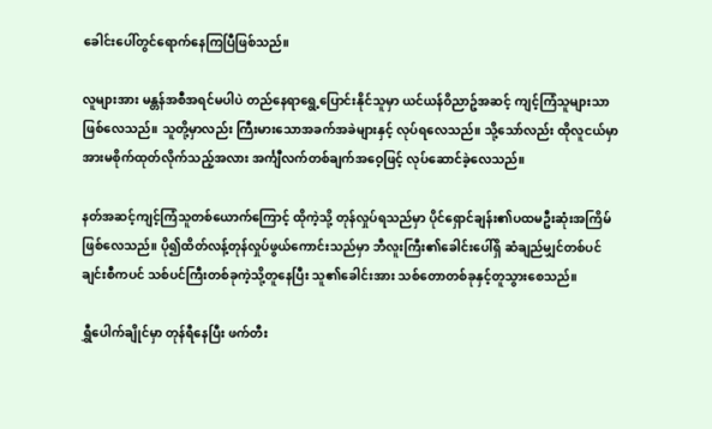ခေါင်းပေါ်တွင်ရောက်နေကြပြီဖြစ်သည်။

လူများအား မန္တန်အစီအရင်မပါပဲ တည်နေရာရွေ့ပြောင်းနိုင်သူမှာ ယင်ယန်ဝိညာဥ်အဆင့် ကျင့်ကြံသူများသာဖြစ်လေသည်။ သူတို့မှာလည်း ကြီးမားသောအခက်အခဲများနှင့် လုပ်ရလေသည်။ သို့သော်လည်း ထိုလူငယ်မှာ အားမစိုက်ထုတ်လိုက်သည့်အလား အင်္ကျီလက်တစ်ချက်အဝေ့ဖြင့် လုပ်ဆောင်ခဲ့လေသည်။

နတ်အဆင့်ကျင့်ကြံသူတစ်ယောက်ကြောင့် ထိုကဲ့သို့ တုန်လှုပ်ရသည်မှာ ပိုင်ရှောင်ချန်း၏ပထမဦးဆုံးအကြိမ်ဖြစ်လေသည်။ ပို၍ထိတ်လန့်တုန်လှုပ်ဖွယ်ကောင်းသည်မှာ ဘီလူးကြီး၏ခေါင်းပေါ်ရှိ ဆံချည်မျှင်တစ်ပင်ချင်းစီကပင် သစ်ပင်ကြီးတစ်ခုကဲ့သို့တူနေပြီး သူ၏ခေါင်းအား သစ်တောတစ်ခုနှင့်တူသွားစေသည်။

ရွှီပေါက်ချိုင်မှာ တုန်ရီနေပြီး ဖက်တီး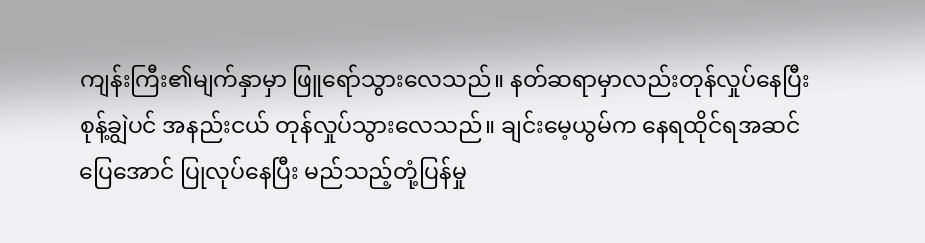ကျန်းကြီး၏မျက်နှာမှာ ဖြူရော်သွားလေသည်။ နတ်ဆရာမှာလည်းတုန်လှုပ်နေပြီး စုန့်ချွဲပင် အနည်းငယ် တုန်လှုပ်သွားလေသည်။ ချင်းမေ့ယွမ်က နေရထိုင်ရအဆင်ပြေအောင် ပြုလုပ်နေပြီး မည်သည့်တုံ့ပြန်မှု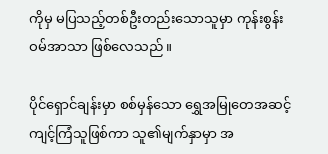ကိုမှ မပြသည့်တစ်ဦးတည်းသောသူမှာ ကုန်းစွန်းဝမ်အာသာ ဖြစ်လေသည်။

ပိုင်ရှောင်ချန်းမှာ စစ်မှန်သော ရွှေအမြုတေအဆင့်ကျင့်ကြံသူဖြစ်ကာ သူ၏မျက်နှာမှာ အ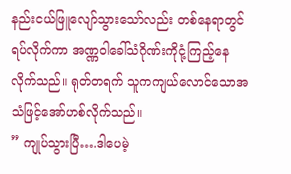နည်းငယ်ဖြူလျော်သွားသော်လည်း တစ်နေရာတွင်ရပ်လိုက်ကာ အဏ္ဏဝါခေါ်သံဂိုဏ်းကိုငုံ့ကြည့်နေလိုက်သည်။ ရုတ်တရက် သူကကျယ်လောင်သောအသံဖြင့်အော်ဟစ်လိုက်သည်။
” ကျုပ်သွားပြီ….ဒါပေမဲ့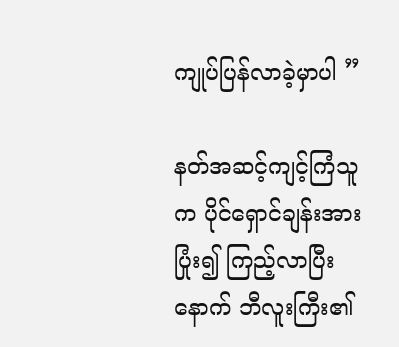ကျုပ်ပြန်လာခဲ့မှာပါ ”

နတ်အဆင့်ကျင့်ကြံသူက ပိုင်ရှောင်ချန်းအား ပြုံး၍ ကြည့်လာပြီးနောက် ဘီလူးကြီး၏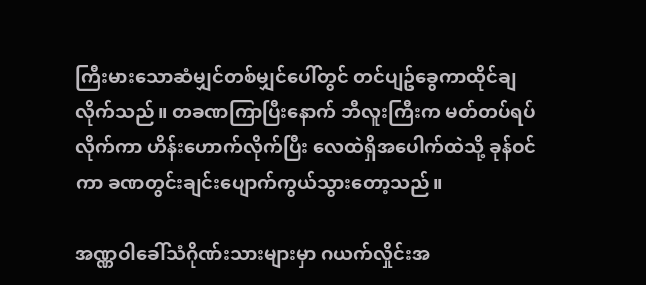ကြီးမားသောဆံမျှင်တစ်မျှင်ပေါ်တွင် တင်ပျဥ်ခွေကာထိုင်ချလိုက်သည်။ တခဏကြာပြီးနောက် ဘီလူးကြီးက မတ်တပ်ရပ်လိုက်ကာ ဟိန်းဟောက်လိုက်ပြီး လေထဲရှိအပေါက်ထဲသို့ ခုန်ဝင်ကာ ခဏတွင်းချင်းပျောက်ကွယ်သွားတော့သည်။

အဏ္ဏဝါခေါ်သံဂိုဏ်းသားများမှာ ဂယက်လှိုင်းအ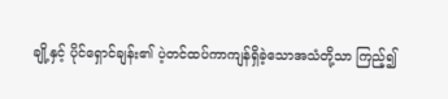ချို့နှင့် ပိုင်ရှောင်ချန်း၏ ပဲ့တင်ထပ်ကာကျန်ရှိခဲ့သောအသံတို့သာ ကြည့်၍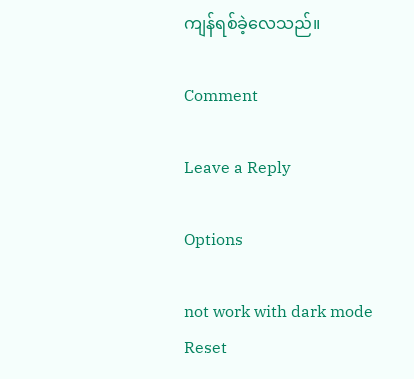ကျန်ရစ်ခဲ့လေသည်။

Comment

Leave a Reply

Options

not work with dark mode
Reset